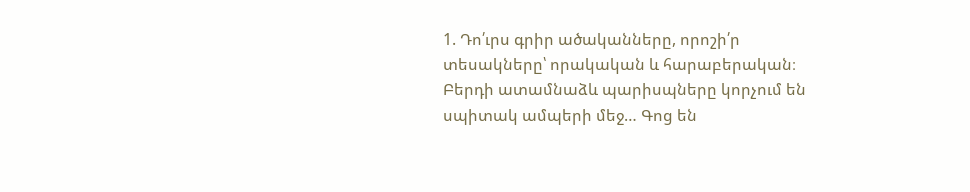1. Դո՛ւրս գրիր ածականները, որոշի՛ր տեսակները՝ որակական և հարաբերական։
Բերդի ատամնաձև պարիսպները կորչում են սպիտակ ամպերի մեջ… Գոց են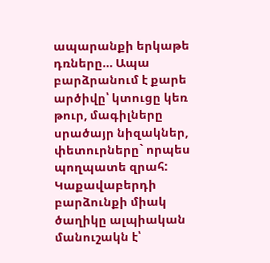ապարանքի երկաթե դռները… Ապա բարձրանում է քարե արծիվը՝ կտուցը կեռ թուր, մագիլները սրածայր նիզակներ, փետուրները` որպես պողպատե զրահ:
Կաքավաբերդի բարձունքի միակ ծաղիկը ալպիական մանուշակն է՝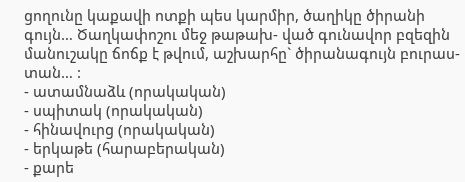ցողունը կաքավի ոտքի պես կարմիր, ծաղիկը ծիրանի գույն… Ծաղկափոշու մեջ թաթախ- ված գունավոր բզեզին մանուշակը ճոճք է թվում, աշխարհը` ծիրանագույն բուրաս- տան… :
- ատամնաձև (որակական)
- սպիտակ (որակական)
- հինավուրց (որակական)
- երկաթե (հարաբերական)
- քարե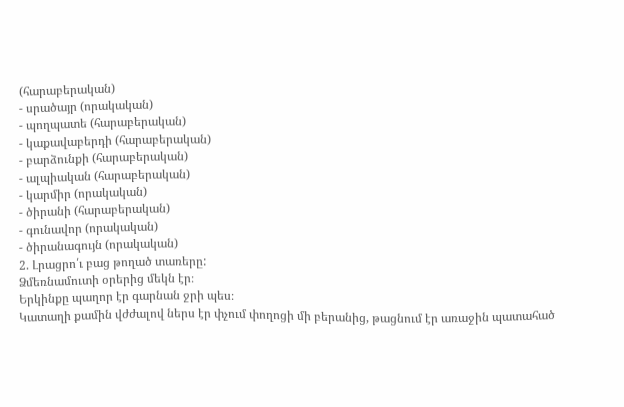(հարաբերական)
- սրածայր (որակական)
- պողպատե (հարաբերական)
- կաքավաբերդի (հարաբերական)
- բարձունքի (հարաբերական)
- ալպիական (հարաբերական)
- կարմիր (որակական)
- ծիրանի (հարաբերական)
- գունավոր (որակական)
- ծիրանագույն (որակական)
2. Լրացրո՛ւ բաց թողած տառերը:
Ձմեռնամուտի օրերից մեկն էր։
Երկինքը պաղոր էր գարնան ջրի պես։
Կատաղի քամին վժժալով ներս էր փչում փողոցի մի բերանից, թացնում էր առաջին պատահած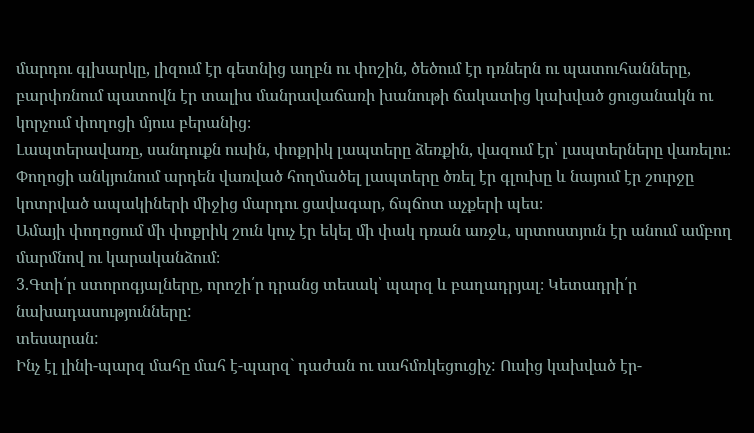մարդու գլխարկը, լիզում էր գետնից աղբն ու փոշին, ծեծում էր դռներն ու պատուհանները, բարփռնում պատովն էր տալիս մանրավաճառի խանութի ճակատից կախված ցուցանակն ու կորչում փողոցի մյուս բերանից։
Լապտերավառը, սանդուքն ուսին, փոքրիկ լապտերը ձեռքին, վազում էր՝ լապտերները վառելու։
Փողոցի անկյունում արդեն վառված հողմածել լապտերը ծռել էր գլուխը և նայում էր շուրջը կոտրված ապակիների միջից մարդու ցավագար, ճպճոտ աչքերի պես։
Ամայի փողոցում մի փոքրիկ շուն կուչ էր եկել մի փակ դռան առջև, սրտոստյուն էր անում ամբող մարմնով ու կարականձում։
3.Գտի՛ր ստորոգյալները, որոշի՛ր դրանց տեսակ՝ պարզ և բաղադրյալ։ Կետադրի՛ր նախադասությունները:
տեսարան:
Ինչ էլ լինի-պարզ մահը մահ է-պարզ` դաժան ու սահմռկեցուցիչ: Ուսից կախված էր-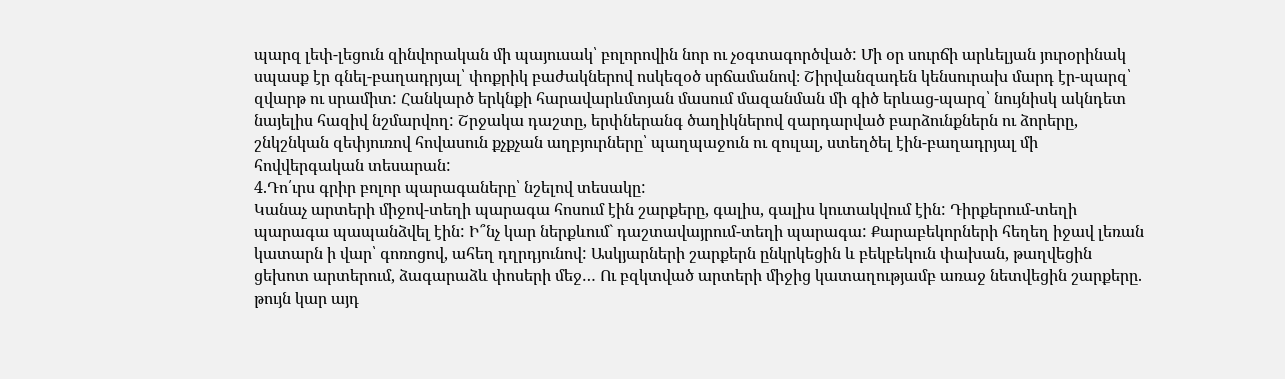պարզ լեփ-լեցուն զինվորական մի պայուսակ՝ բոլորովին նոր ու չօգտագործված: Մի օր սուրճի արևելյան յուրօրինակ սպասք էր գնել-բաղադրյալ՝ փոքրիկ բաժակներով ոսկեզօծ սրճամանով։ Շիրվանզադեն կենսուրախ մարդ էր-պարզ՝ զվարթ ու սրամիտ: Հանկարծ երկնքի հարավարևմտյան մասում մազանման մի գիծ երևաց-պարզ՝ նույնիսկ ակնդետ նայելիս հազիվ նշմարվող: Շրջակա դաշտը, երփներանգ ծաղիկներով զարդարված բարձունքներն ու ձորերը, շնկշնկան զեփյուռով հովասուն քչքչան աղբյուրները՝ պաղպաջուն ու զուլալ, ստեղծել էին-բաղադրյալ մի հովվերգական տեսարան:
4.Դո՛ւրս գրիր բոլոր պարագաները՝ նշելով տեսակը:
Կանաչ արտերի միջով-տեղի պարագա հոսում էին շարքերը, գալիս, գալիս կուտակվում էին: Դիրքերում-տեղի պարագա պապանձվել էին: Ի՞նչ կար ներքևում` դաշտավայրում-տեղի պարագա: Քարաբեկորների հեղեղ իջավ լեռան կատարն ի վար՝ գոռոցով, ահեղ դղրդյունով: Ասկյարների շարքերն ընկրկեցին և բեկբեկուն փախան, թաղվեցին ցեխոտ արտերում, ձագարաձև փոսերի մեջ… Ու բզկտված արտերի միջից կատաղությամբ առաջ նետվեցին շարքերը. թույն կար այդ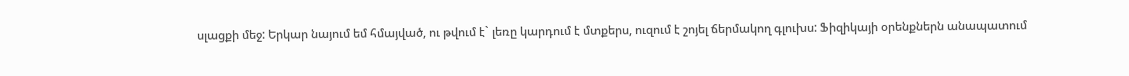սլացքի մեջ: Երկար նայում եմ հմայված, ու թվում է` լեռը կարդում է մտքերս, ուզում է շոյել ճերմակող գլուխս: Ֆիզիկայի օրենքներն անապատում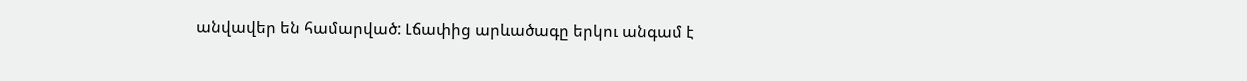անվավեր են համարված: Լճափից արևածագը երկու անգամ է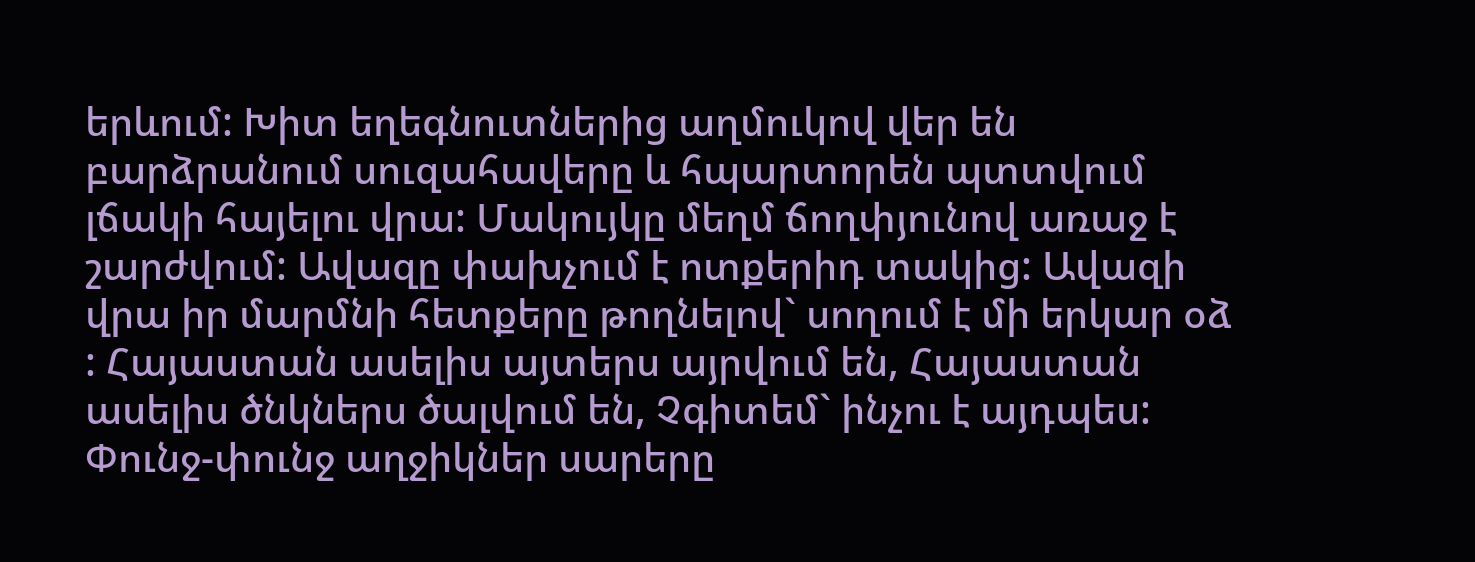երևում: Խիտ եղեգնուտներից աղմուկով վեր են բարձրանում սուզահավերը և հպարտորեն պտտվում լճակի հայելու վրա: Մակույկը մեղմ ճողփյունով առաջ է շարժվում: Ավազը փախչում է ոտքերիդ տակից: Ավազի վրա իր մարմնի հետքերը թողնելով` սողում է մի երկար օձ : Հայաստան ասելիս այտերս այրվում են, Հայաստան ասելիս ծնկներս ծալվում են, Չգիտեմ` ինչու է այդպես: Փունջ-փունջ աղջիկներ սարերը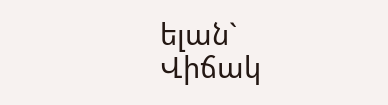ելան` Վիճակ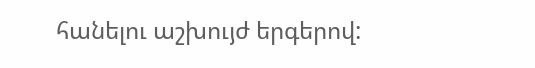հանելու աշխույժ երգերով: